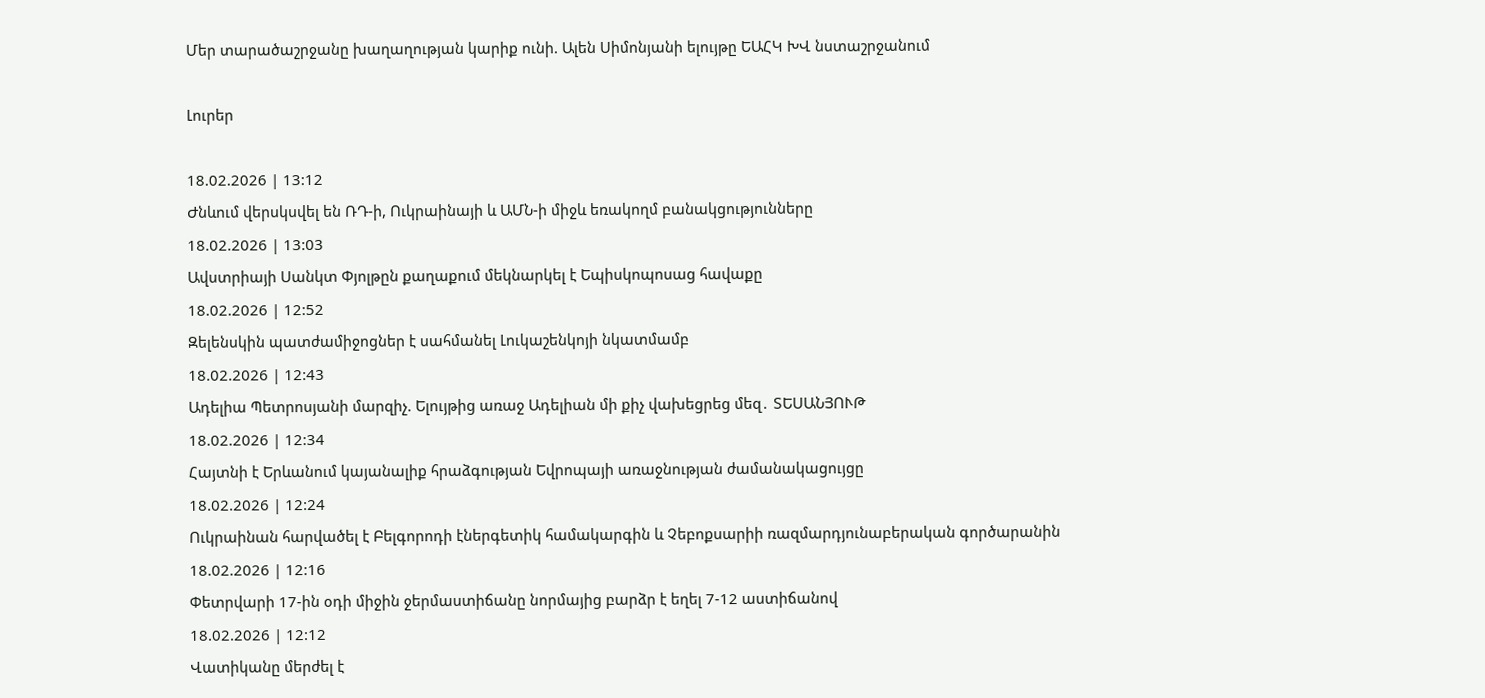Մեր տարածաշրջանը խաղաղության կարիք ունի. Ալեն Սիմոնյանի ելույթը ԵԱՀԿ ԽՎ նստաշրջանում

Լուրեր

18.02.2026 | 13:12
Ժնևում վերսկսվել են ՌԴ-ի, Ուկրաինայի և ԱՄՆ-ի միջև եռակողմ բանակցությունները
18.02.2026 | 13:03
Ավստրիայի Սանկտ Փյոլթըն քաղաքում մեկնարկել է Եպիսկոպոսաց հավաքը
18.02.2026 | 12:52
Զելենսկին պատժամիջոցներ է սահմանել Լուկաշենկոյի նկատմամբ
18.02.2026 | 12:43
Ադելիա Պետրոսյանի մարզիչ. Ելույթից առաջ Ադելիան մի քիչ վախեցրեց մեզ․ ՏԵՍԱՆՅՈՒԹ
18.02.2026 | 12:34
Հայտնի է Երևանում կայանալիք հրաձգության Եվրոպայի առաջնության ժամանակացույցը
18.02.2026 | 12:24
Ուկրաինան հարվածել է Բելգորոդի էներգետիկ համակարգին և Չեբոքսարիի ռազմարդյունաբերական գործարանին
18.02.2026 | 12:16
Փետրվարի 17-ին օդի միջին ջերմաստիճանը նորմայից բարձր է եղել 7-12 աստիճանով
18.02.2026 | 12:12
Վատիկանը մերժել է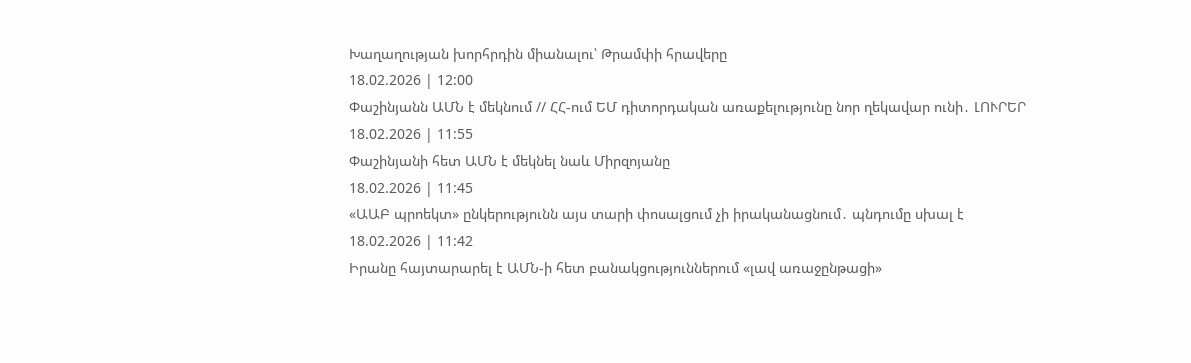Խաղաղության խորհրդին միանալու՝ Թրամփի հրավերը
18.02.2026 | 12:00
Փաշինյանն ԱՄՆ է մեկնում // ՀՀ-ում ԵՄ դիտորդական առաքելությունը նոր ղեկավար ունի․ ԼՈՒՐԵՐ
18.02.2026 | 11:55
Փաշինյանի հետ ԱՄՆ է մեկնել նաև Միրզոյանը
18.02.2026 | 11:45
«ԱԱԲ պրոեկտ» ընկերությունն այս տարի փոսալցում չի իրականացնում․ պնդումը սխալ է
18.02.2026 | 11:42
Իրանը հայտարարել է ԱՄՆ-ի հետ բանակցություններում «լավ առաջընթացի»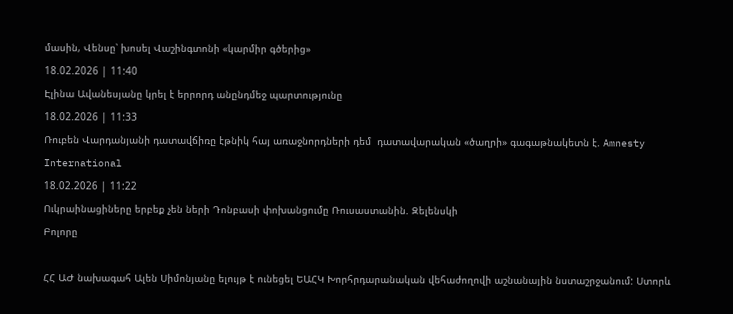մասին, Վենսը՝ խոսել Վաշինգտոնի «կարմիր գծերից»
18.02.2026 | 11:40
Էլինա Ավանեսյանը կրել է երրորդ անընդմեջ պարտությունը
18.02.2026 | 11:33
Ռուբեն Վարդանյանի դատավճիռը էթնիկ հայ առաջնորդների դեմ  դատավարական «ծաղրի» գագաթնակետն է. Amnesty International
18.02.2026 | 11:22
Ուկրաինացիները երբեք չեն ների Դոնբասի փոխանցումը Ռուսաստանին. Զելենսկի
Բոլորը

ՀՀ ԱԺ նախագահ Ալեն Սիմոնյանը ելույթ է ունեցել ԵԱՀԿ Խորհրդարանական վեհաժողովի աշնանային նստաշրջանում: Ստորև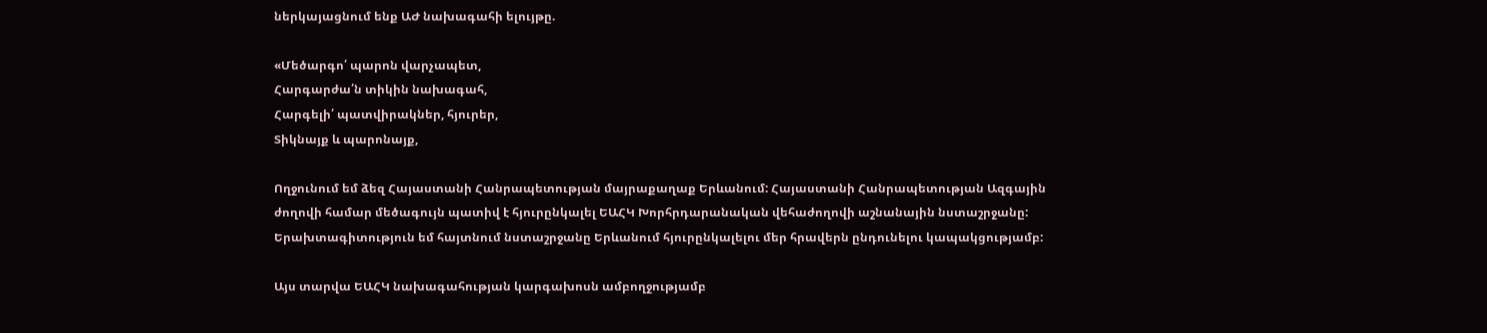ներկայացնում ենք ԱԺ նախագահի ելույթը.

«Մեծարգո՛ պարոն վարչապետ,
Հարգարժա՛ն տիկին նախագահ,
Հարգելի՛ պատվիրակներ, հյուրեր,
Տիկնայք և պարոնայք,

Ողջունում եմ ձեզ Հայաստանի Հանրապետության մայրաքաղաք Երևանում: Հայաստանի Հանրապետության Ազգային ժողովի համար մեծագույն պատիվ է հյուրընկալել ԵԱՀԿ Խորհրդարանական վեհաժողովի աշնանային նստաշրջանը: Երախտագիտություն եմ հայտնում նստաշրջանը Երևանում հյուրընկալելու մեր հրավերն ընդունելու կապակցությամբ:

Այս տարվա ԵԱՀԿ նախագահության կարգախոսն ամբողջությամբ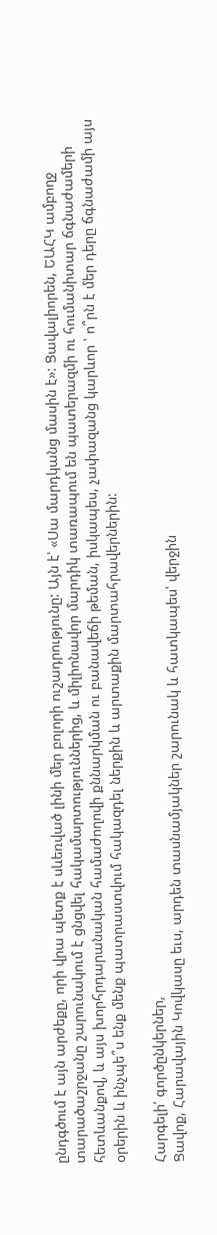ընդգծում է այն արժեքը, որի վրա պետք է սևեռված լինի մեր բոլորի ուշադրությունը: Այն է՝ «Սա մարդկանց մասին է»: Ցավալիորեն, ԵԱՀԿ ամբողջ տարածաշրջանը շարունակում է ցնցվել հակամարտություններից, և միլիոնավոր մարդիկ տառապում են պատերազմի ու հումանիտար ճգնաժամերի հետևանքով, և այս խորհրդարանական համաժողովի քննարկման ու բանավեճի թեման, իսկապես, չափազանց կարևոր ՝ ո՞րն է մեր դերը ճգնաժամի այս օրերին և ինչպե՞ս ենք մենք պատրաստվում հակազդել ներքին և արտաքին մարտահրավերներին:

Հարգելի՛ գործընկերներ,
Ցավոք, Հարավային Կովկասը եւս, արդեն տասնամյակներ շարունակ և հատկապես՝ վերջին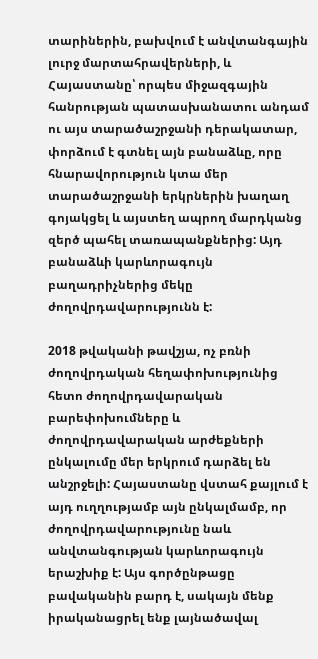տարիներին, բախվում է անվտանգային լուրջ մարտահրավերների, և Հայաստանը՝ որպես միջազգային հանրության պատասխանատու անդամ ու այս տարածաշրջանի դերակատար, փորձում է գտնել այն բանաձևը, որը հնարավորություն կտա մեր տարածաշրջանի երկրներին խաղաղ գոյակցել և այստեղ ապրող մարդկանց զերծ պահել տառապանքներից: Այդ բանաձևի կարևորագույն բաղադրիչներից մեկը ժողովրդավարությունն է:

2018 թվականի թավշյա, ոչ բռնի ժողովրդական հեղափոխությունից հետո ժողովրդավարական բարեփոխումները և ժողովրդավարական արժեքների ընկալումը մեր երկրում դարձել են անշրջելի: Հայաստանը վստահ քայլում է այդ ուղղությամբ այն ընկալմամբ, որ ժողովրդավարությունը նաև անվտանգության կարևորագույն երաշխիք է: Այս գործընթացը բավականին բարդ է, սակայն մենք իրականացրել ենք լայնածավալ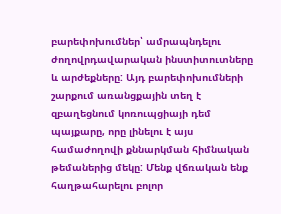բարեփոխումներ՝ ամրապնդելու ժողովրդավարական ինստիտուտները և արժեքները: Այդ բարեփոխումների շարքում առանցքային տեղ է զբաղեցնում կոռուպցիայի դեմ պայքարը, որը լինելու է այս համաժողովի քննարկման հիմնական թեմաներից մեկը: Մենք վճռական ենք հաղթահարելու բոլոր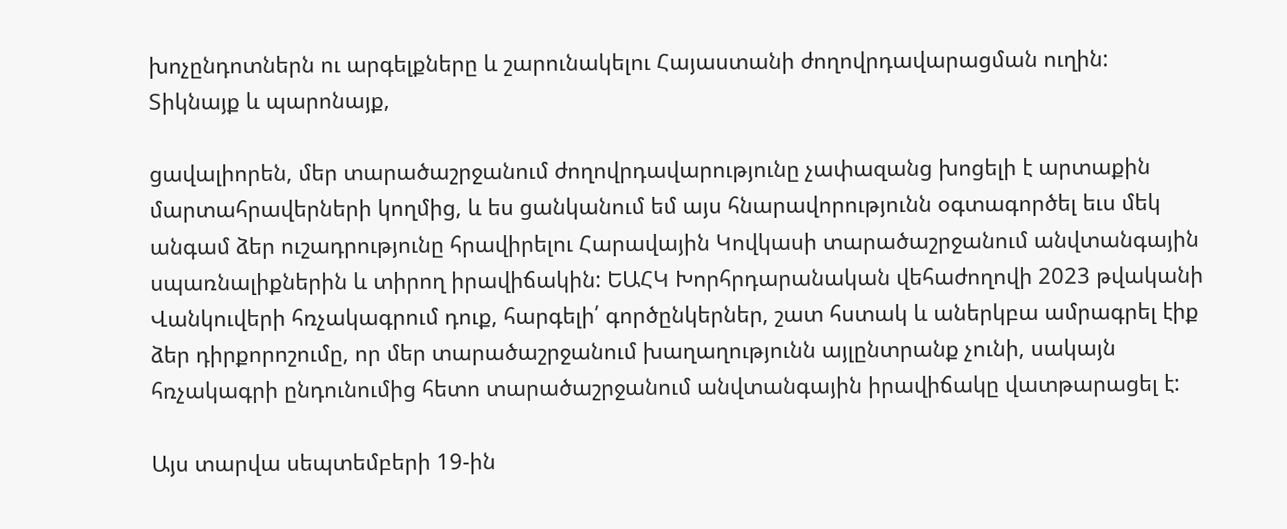խոչընդոտներն ու արգելքները և շարունակելու Հայաստանի ժողովրդավարացման ուղին:
Տիկնայք և պարոնայք,

ցավալիորեն, մեր տարածաշրջանում ժողովրդավարությունը չափազանց խոցելի է արտաքին մարտահրավերների կողմից, և ես ցանկանում եմ այս հնարավորությունն օգտագործել եւս մեկ անգամ ձեր ուշադրությունը հրավիրելու Հարավային Կովկասի տարածաշրջանում անվտանգային սպառնալիքներին և տիրող իրավիճակին: ԵԱՀԿ Խորհրդարանական վեհաժողովի 2023 թվականի Վանկուվերի հռչակագրում դուք, հարգելի՛ գործընկերներ, շատ հստակ և աներկբա ամրագրել էիք ձեր դիրքորոշումը, որ մեր տարածաշրջանում խաղաղությունն այլընտրանք չունի, սակայն հռչակագրի ընդունումից հետո տարածաշրջանում անվտանգային իրավիճակը վատթարացել է:

Այս տարվա սեպտեմբերի 19-ին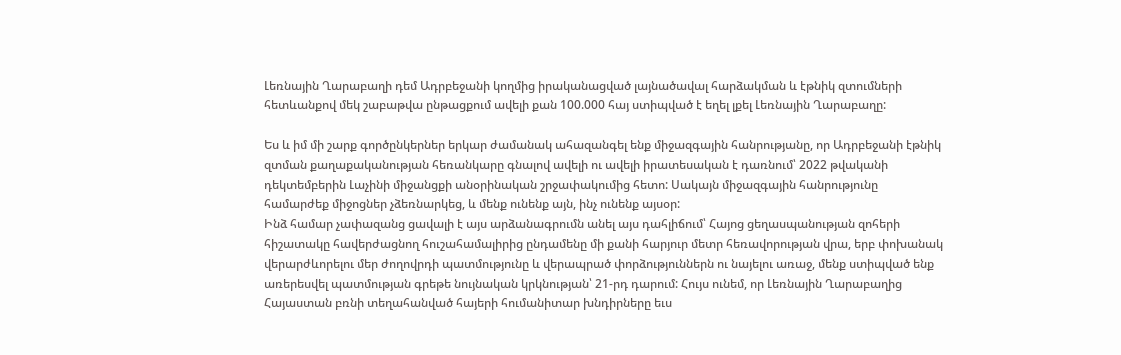Լեռնային Ղարաբաղի դեմ Ադրբեջանի կողմից իրականացված լայնածավալ հարձակման և էթնիկ զտումների հետևանքով մեկ շաբաթվա ընթացքում ավելի քան 100.000 հայ ստիպված է եղել լքել Լեռնային Ղարաբաղը:

Ես և իմ մի շարք գործընկերներ երկար ժամանակ ահազանգել ենք միջազգային հանրությանը, որ Ադրբեջանի էթնիկ զտման քաղաքականության հեռանկարը գնալով ավելի ու ավելի իրատեսական է դառնում՝ 2022 թվականի դեկտեմբերին Լաչինի միջանցքի անօրինական շրջափակումից հետո: Սակայն միջազգային հանրությունը համարժեք միջոցներ չձեռնարկեց, և մենք ունենք այն, ինչ ունենք այսօր:
Ինձ համար չափազանց ցավալի է այս արձանագրումն անել այս դահլիճում՝ Հայոց ցեղասպանության զոհերի հիշատակը հավերժացնող հուշահամալիրից ընդամենը մի քանի հարյուր մետր հեռավորության վրա, երբ փոխանակ վերարժևորելու մեր ժողովրդի պատմությունը և վերապրած փորձություններն ու նայելու առաջ, մենք ստիպված ենք առերեսվել պատմության գրեթե նույնական կրկնության՝ 21-րդ դարում: Հույս ունեմ, որ Լեռնային Ղարաբաղից Հայաստան բռնի տեղահանված հայերի հումանիտար խնդիրները եւս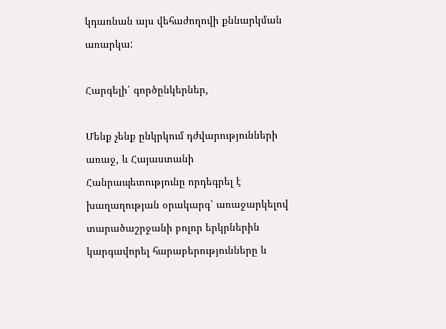կդառնան այս վեհաժողովի քննարկման առարկա:

Հարգելի՛ գործընկերներ,

Մենք չենք ընկրկում դժվարությունների առաջ, և Հայաստանի Հանրապետությունը որդեգրել է խաղաղության օրակարգ՝ առաջարկելով տարածաշրջանի բոլոր երկրներին կարգավորել հարաբերությունները և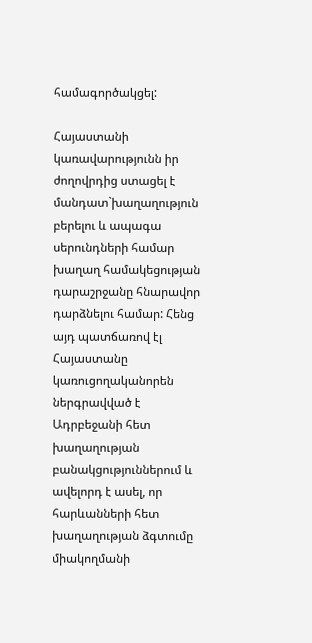համագործակցել:

Հայաստանի կառավարությունն իր ժողովրդից ստացել է մանդատ`խաղաղություն բերելու և ապագա սերունդների համար խաղաղ համակեցության դարաշրջանը հնարավոր դարձնելու համար: Հենց այդ պատճառով էլ Հայաստանը կառուցողականորեն ներգրավված է Ադրբեջանի հետ խաղաղության բանակցություններում և ավելորդ է ասել, որ հարևանների հետ խաղաղության ձգտումը միակողմանի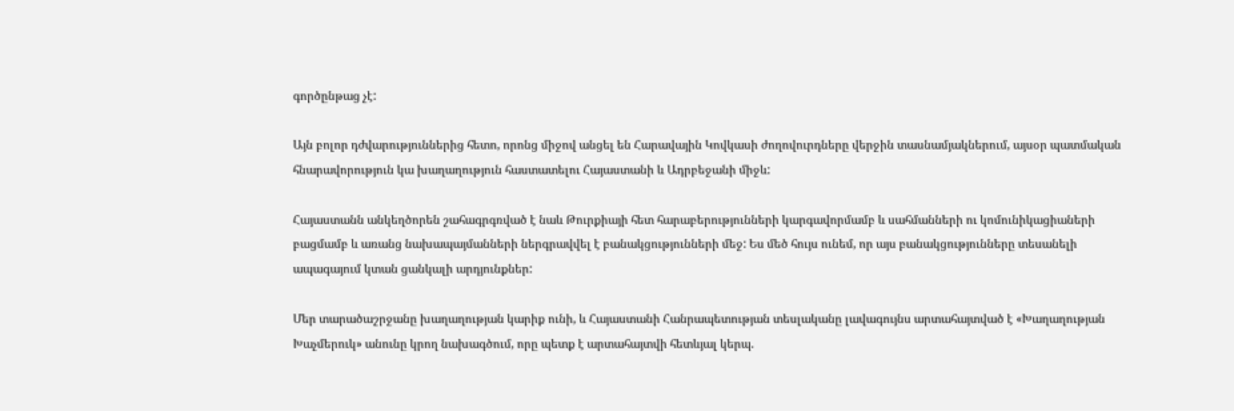գործընթաց չէ:

Այն բոլոր դժվարություններից հետո, որոնց միջով անցել են Հարավային Կովկասի ժողովուրդները վերջին տասնամյակներում, այսօր պատմական հնարավորություն կա խաղաղություն հաստատելու Հայաստանի և Ադրբեջանի միջև:

Հայաստանն անկեղծորեն շահագրգռված է նաև Թուրքիայի հետ հարաբերությունների կարգավորմամբ և սահմանների ու կոմունիկացիաների բացմամբ և առանց նախապայմանների ներգրավվել է բանակցությունների մեջ: Ես մեծ հույս ունեմ, որ այս բանակցությունները տեսանելի ապագայում կտան ցանկալի արդյունքներ:

Մեր տարածաշրջանը խաղաղության կարիք ունի, և Հայաստանի Հանրապետության տեսլականը լավագույնս արտահայտված է «Խաղաղության Խաչմերուկ» անունը կրող նախագծում, որը պետք է արտահայտվի հետևյալ կերպ.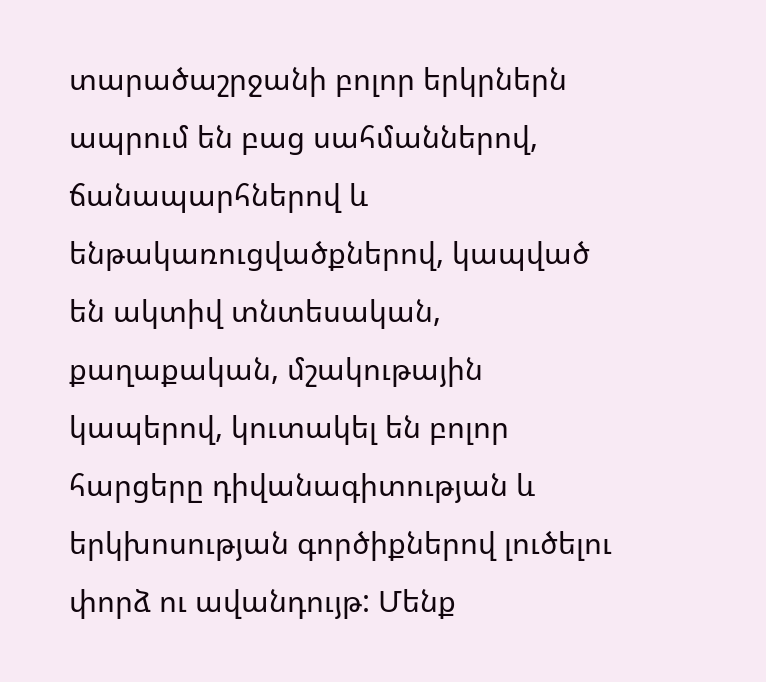տարածաշրջանի բոլոր երկրներն ապրում են բաց սահմաններով, ճանապարհներով և ենթակառուցվածքներով, կապված են ակտիվ տնտեսական, քաղաքական, մշակութային կապերով, կուտակել են բոլոր հարցերը դիվանագիտության և երկխոսության գործիքներով լուծելու փորձ ու ավանդույթ: Մենք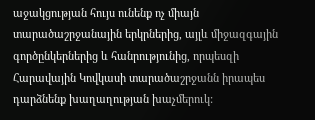աջակցության հույս ունենք ոչ միայն տարածաշրջանային երկրներից, այլև միջազգային գործընկերներից և հանրությունից, որպեսզի Հարավային Կովկասի տարածաշրջանն իրապես դարձնենք խաղաղության խաչմերուկ: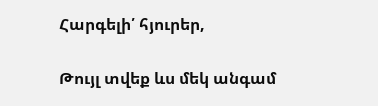Հարգելի՛ հյուրեր,

Թույլ տվեք ևս մեկ անգամ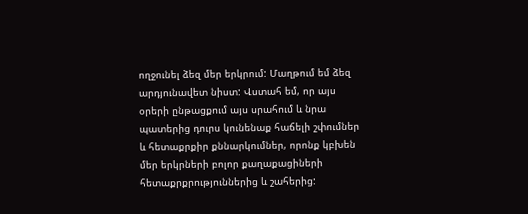ողջունել ձեզ մեր երկրում: Մաղթում եմ ձեզ արդյունավետ նիստ: Վստահ եմ, որ այս օրերի ընթացքում այս սրահում և նրա պատերից դուրս կունենաք հաճելի շփումներ և հետաքրքիր քննարկումներ, որոնք կբխեն մեր երկրների բոլոր քաղաքացիների հետաքրքրություններից և շահերից: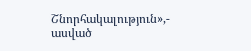Շնորհակալություն»,- ասված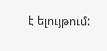է ելույթում: